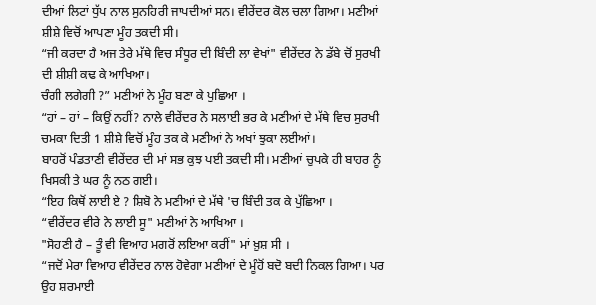ਦੀਆਂ ਲਿਟਾਂ ਧੁੱਪ ਨਾਲ ਸੁਨਹਿਰੀ ਜਾਪਦੀਆਂ ਸਨ। ਵੀਰੇਂਦਰ ਕੋਲ ਚਲਾ ਗਿਆ। ਮਣੀਆਂ ਸ਼ੀਸ਼ੇ ਵਿਚੋਂ ਆਪਣਾ ਮੂੰਹ ਤਕਦੀ ਸੀ।
“ਜੀ ਕਰਦਾ ਹੈ ਅਜ ਤੇਰੇ ਮੱਥੇ ਵਿਚ ਸੰਧੂਰ ਦੀ ਬਿੰਦੀ ਲਾ ਵੇਖਾਂ" ਵੀਰੇਂਦਰ ਨੇ ਡੱਬੇ ਚੋਂ ਸੁਰਖੀ ਦੀ ਸ਼ੀਸ਼ੀ ਕਢ ਕੇ ਆਖਿਆ।
ਚੰਗੀ ਲਗੇਗੀ ?” ਮਣੀਆਂ ਨੇ ਮੂੰਹ ਬਣਾ ਕੇ ਪੁਛਿਆ ।
“ਹਾਂ – ਹਾਂ – ਕਿਉਂ ਨਹੀਂ? ਨਾਲੇ ਵੀਰੇਂਦਰ ਨੇ ਸਲਾਈ ਭਰ ਕੇ ਮਣੀਆਂ ਦੇ ਮੱਥੇ ਵਿਚ ਸੁਰਖੀ ਚਮਕਾ ਦਿਤੀ 1 ਸ਼ੀਸ਼ੇ ਵਿਚੋਂ ਮੂੰਹ ਤਕ ਕੇ ਮਣੀਆਂ ਨੇ ਅਖਾਂ ਝੁਕਾ ਲਈਆਂ।
ਬਾਹਰੋਂ ਪੰਡਤਾਣੀ ਵੀਰੇਂਦਰ ਦੀ ਮਾਂ ਸਭ ਕੁਝ ਪਈ ਤਕਦੀ ਸੀ। ਮਣੀਆਂ ਚੁਪਕੇ ਹੀ ਬਾਹਰ ਨੂੰ ਖਿਸਕੀ ਤੇ ਘਰ ਨੂੰ ਨਠ ਗਈ।
“ਇਹ ਕਿਥੋਂ ਲਾਈ ਏ ? ਸ਼ਿਬੋ ਨੇ ਮਣੀਆਂ ਦੇ ਮੱਥੇ 'ਚ ਬਿੰਦੀ ਤਕ ਕੇ ਪੁੱਛਿਆ ।
“ਵੀਰੇਂਦਰ ਵੀਰੇ ਨੇ ਲਾਈ ਸੂ" ਮਣੀਆਂ ਨੇ ਆਖਿਆ ।
"ਸੋਹਣੀ ਹੈ – ਤੂੰ ਵੀ ਵਿਆਹ ਮਗਰੋਂ ਲਇਆ ਕਰੀਂ" ਮਾਂ ਖ਼ੁਸ਼ ਸੀ ।
“ਜਦੋਂ ਮੇਰਾ ਵਿਆਹ ਵੀਰੇਂਦਰ ਨਾਲ ਹੋਵੇਗਾ ਮਣੀਆਂ ਦੇ ਮੂੰਹੋਂ ਬਦੋ ਬਦੀ ਨਿਕਲ ਗਿਆ। ਪਰ ਉਹ ਸ਼ਰਮਾਈ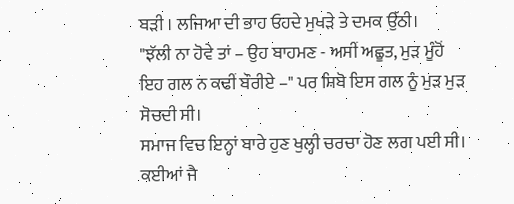ਬੜੀ । ਲਜਿਆ ਦੀ ਭਾਹ ਓਹਦੇ ਮੁਖੜੇ ਤੇ ਦਮਕ ਉੱਠੀ।
"ਝੱਲੀ ਨਾ ਹੋਵੇ ਤਾਂ – ਉਹ ਬਾਹਮਣ - ਅਸੀਂ ਅਛੂਤ, ਮੁੜ ਮੂੰਹੋਂ ਇਹ ਗਲ ਨ ਕਢੀਂ ਬੌਰੀਏ –" ਪਰ ਸ਼ਿਬੋ ਇਸ ਗਲ ਨੂੰ ਮੁੜ ਮੁੜ ਸੋਚਦੀ ਸੀ।
ਸਮਾਜ ਵਿਚ ਇਨ੍ਹਾਂ ਬਾਰੇ ਹੁਣ ਖੁਲ੍ਹੀ ਚਰਚਾ ਹੋਣ ਲਗ ਪਈ ਸੀ। ਕਈਆਂ ਜੈ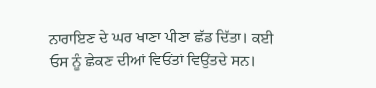ਨਾਰਾਇਣ ਦੇ ਘਰ ਖਾਣਾ ਪੀਣਾ ਛੱਡ ਦਿੱਤਾ। ਕਈ ਓਸ ਨੂੰ ਛੇਕਣ ਦੀਆਂ ਵਿਓਂਤਾਂ ਵਿਉਂਤਦੇ ਸਨ।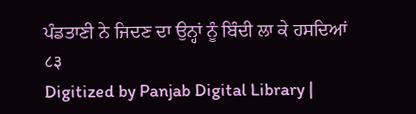ਪੰਡਤਾਣੀ ਨੇ ਜਿਦਣ ਦਾ ਉਨ੍ਹਾਂ ਨੂੰ ਬਿੰਦੀ ਲਾ ਕੇ ਹਸਦਿਆਂ ८३
Digitized by Panjab Digital Library |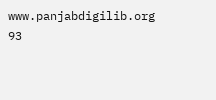www.panjabdigilib.org
93